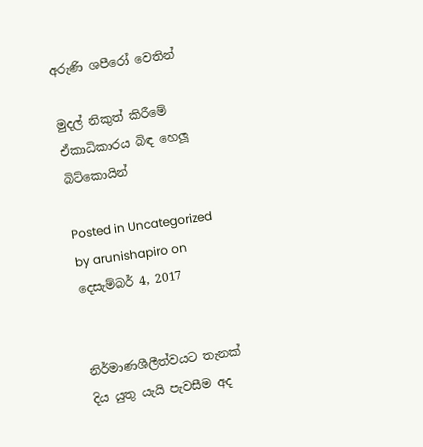අරුණි ශපීරෝ‍ වෙතින්

මුදල් නිකුත් කිරීමේ ඒකාධිකාරය බිඳ හෙලූ බිට්කොයින්

Posted in Uncategorized by arunishapiro on දෙසැම්බර් 4, 2017


නිර්මාණශීලීත්වයට තැනක් දිය යුතු යැයි පැවසීම අද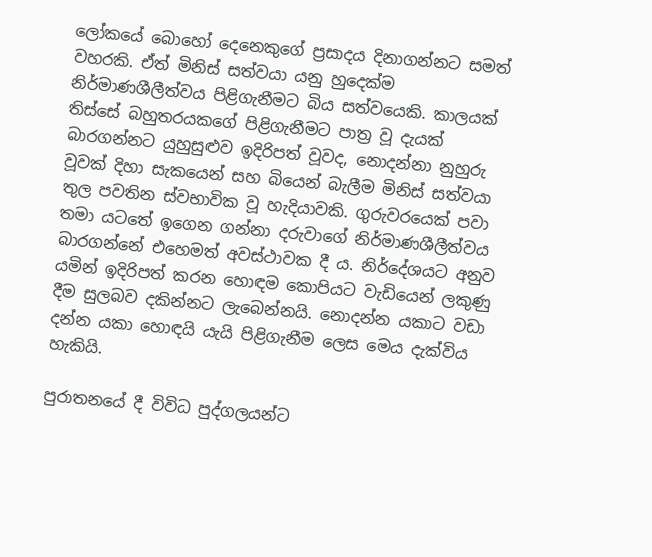ලෝකයේ බොහෝ දෙනෙකුගේ ප්‍රසාදය දිනාගන්නට සමත් වහරකි. ඒත් මිනිස් සත්වයා යනු හුදෙක්ම නිර්මාණශීලීත්වය පිළිගැනීමට බිය සත්වයෙකි. කාලයක් තිස්සේ බහුතරයකගේ පිළිගැනීමට පාත්‍ර වූ දැයක් බාරගන්නට යුහුසුළුව ඉදිරිපත් වූවද, නොදන්නා නුහුරු වූවක් දිහා සැකයෙන් සහ බියෙන් බැලීම මිනිස් සත්වයා තුල පවතින ස්වභාවික වූ හැදියාවකි. ගුරුවරයෙක් පවා තමා යටතේ ඉගෙන ගන්නා දරුවාගේ නිර්මාණශීලීත්වය බාරගන්නේ එහෙමත් අවස්ථාවක දී ය. නිර්දේශයට අනුව යමින් ඉදිරිපත් කරන හොඳම කොපියට වැඩියෙන් ලකුණු දීම සුලබව දකින්නට ලැබෙන්නයි. නොදන්න යකාට වඩා දන්න යකා හොඳයි යැයි පිළිගැනීම ලෙස මෙය දැක්විය හැකියි.

පුරාතනයේ දී විවිධ පුද්ගලයන්ට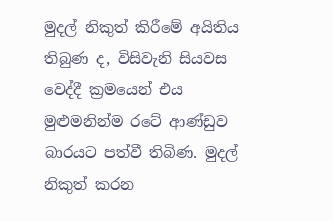මුදල් නිකුත් කිරීමේ අයිතිය තිබුණ ද, විසිවැනි සියවස වෙද්දී ක්‍රමයෙන් එය මුළුමනින්ම රටේ ආණ්ඩුව බාරයට පත්වී තිබිණ. මුදල් නිකුත් කරන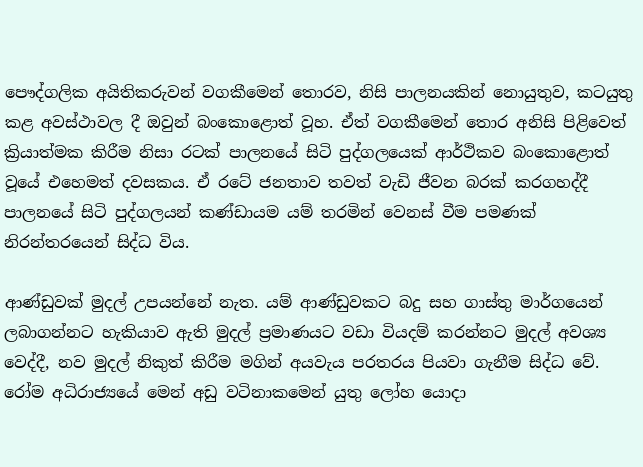පෞද්ගලික අයිතිකරුවන් වගකීමෙන් තොරව, නිසි පාලනයකින් නොයුතුව, කටයුතු කළ අවස්ථාවල දී ඔවුන් බංකොළොත් වූහ. ඒත් වගකීමෙන් තොර අනිසි පිළිවෙත් ක්‍රියාත්මක කිරීම නිසා රටක් පාලනයේ සිටි පුද්ගලයෙක් ආර්ථිකව බංකොළොත් වූයේ එහෙමත් දවසකය. ඒ රටේ ජනතාව තවත් වැඩි ජීවන බරක් කරගහද්දී පාලනයේ සිටි පුද්ගලයන් කණ්ඩායම යම් තරමින් වෙනස් වීම පමණක් නිරන්තරයෙන් සිද්ධ විය.

ආණ්ඩුවක් මුදල් උපයන්නේ නැත. යම් ආණ්ඩුවකට බදු සහ ගාස්තු මාර්ගයෙන් ලබාගන්නට හැකියාව ඇති මුදල් ප්‍රමාණයට වඩා වියදම් කරන්නට මුදල් අවශ්‍ය වෙද්දී, නව මුදල් නිකුත් කිරීම මගින් අයවැය පරතරය පියවා ගැනීම සිද්ධ වේ. රෝම අධිරාජ්‍යයේ මෙන් අඩු වටිනාකමෙන් යුතු ලෝහ යොදා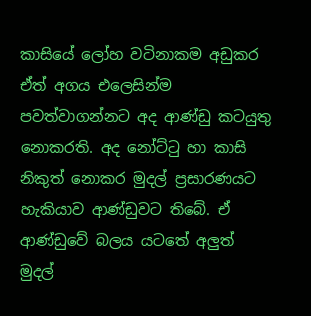කාසියේ ලෝහ වටිනාකම අඩුකර ඒත් අගය එලෙසින්ම පවත්වාගන්නට අද ආණ්ඩු කටයුතු නොකරති. අද නෝට්ටු හා කාසි නිකුත් නොකර මුදල් ප්‍රසාරණයට හැකියාව ආණ්ඩුවට තිබේ. ඒ ආණ්ඩුවේ බලය යටතේ අලුත් මුදල්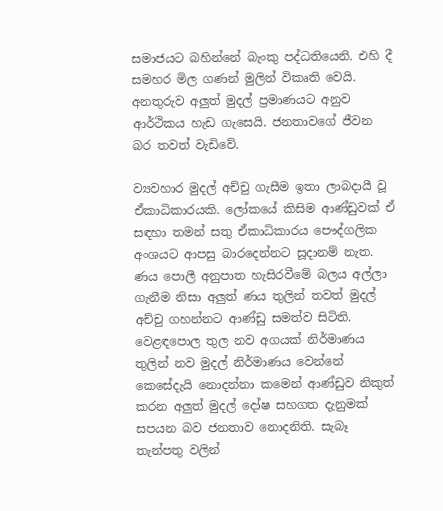සමාජයට බහින්නේ බැංකු පද්ධතියෙනි. එහි දී සමහර මිල ගණන් මුලින් විකෘති වෙයි. අනතුරුව අලුත් මුදල් ප්‍රමාණයට අනුව ආර්ථිකය හැඩ ගැසෙයි. ජනතාවගේ ජීවන බර තවත් වැඩිවේ.

ව්‍යවහාර මුදල් අච්චු ගැසීම ඉතා ලාබදායී වූ ඒකාධිකාරයකි. ලෝකයේ කිසිම ආණ්ඩුවක් ඒ සඳහා තමන් සතු ඒකාධිකාරය පෞද්ගලික අංශයට ආපසු බාරදෙන්නට සූදානම් නැත. ණය පොලී අනුපාත හැසිරවීමේ බලය අල්ලා ගැනීම නිසා අලුත් ණය තුලින් තවත් මුදල් අච්චු ගහන්නට ආණ්ඩු සමත්ව සිටිති. වෙළඳපොල තුල නව අගයක් නිර්මාණය තුලින් නව මුදල් නිර්මාණය වෙන්නේ කෙසේදැයි නොදන්නා කමෙන් ආණ්ඩුව නිකුත් කරන අලුත් මුදල් දෝෂ සහගත දැනුමක් සපයන බව ජනතාව නොදනිති. සැබෑ තැන්පතු වලින්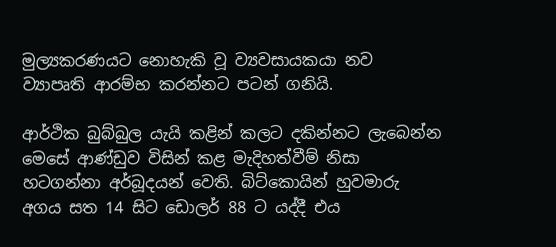මුල්‍යකරණයට නොහැකි වූ ව්‍යවසායකයා නව ව්‍යාපෘති ආරම්භ කරන්නට පටන් ගනියි.

ආර්ථික බුබ්බුල යැයි කළින් කලට දකින්නට ලැබෙන්න මෙසේ ආණ්ඩුව විසින් කළ මැදිහත්වීම් නිසා හටගන්නා අර්බූදයන් වෙති. බිට්කොයින් හුවමාරු අගය සත 14 සිට ඩොලර් 88 ට යද්දී එය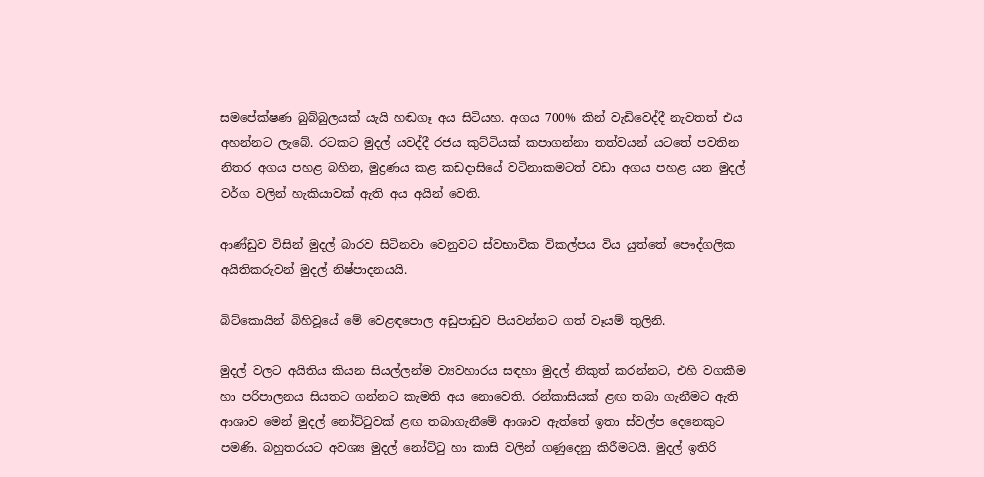සමපේක්ෂණ බුබ්බුලයක් යැයි හඬගෑ අය සිටියහ. අගය 700% කින් වැඩිවෙද්දී නැවතත් එය අහන්නට ලැබේ. රටකට මුදල් යවද්දී රජය කුට්ටියක් කපාගන්නා තත්වයන් යටතේ පවතින නිතර අගය පහළ බහින, මුද්‍රණය කළ කඩදාසියේ වටිනාකමටත් වඩා අගය පහළ යන මුදල් වර්ග වලින් හැකියාවක් ඇති අය අයින් වෙති.

ආණ්ඩුව විසින් මුදල් බාරව සිටිනවා වෙනුවට ස්වභාවික විකල්පය විය යුත්තේ පෞද්ගලික අයිතිකරුවන් මුදල් නිෂ්පාදනයයි.

බිට්කොයින් බිහිවූයේ මේ වෙළඳපොල අඩුපාඩුව පියවන්නට ගත් වෑයම් තුලිනි.

මුදල් වලට අයිතිය කියන සියල්ලන්ම ව්‍යවහාරය සඳහා මුදල් නිකුත් කරන්නට, එහි වගකීම හා පරිපාලනය සියතට ගන්නට කැමති අය නොවෙති. රන්කාසියක් ළඟ තබා ගැනීමට ඇති ආශාව මෙන් මුදල් නෝට්ටුවක් ළඟ තබාගැනීමේ ආශාව ඇත්තේ ඉතා ස්වල්ප දෙනෙකුට පමණි. බහුතරයට අවශ්‍ය මුදල් නෝට්ටු හා කාසි වලින් ගණුදෙනු කිරීමටයි. මුදල් ඉතිරි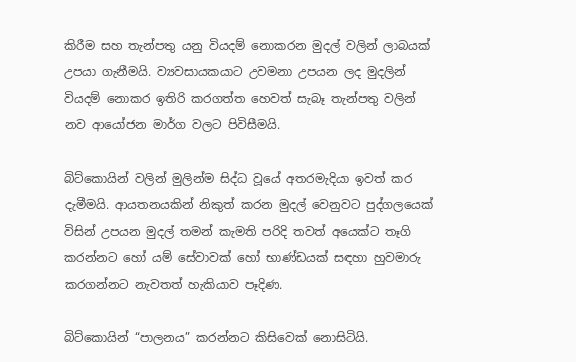කිරීම සහ තැන්පතු යනු වියදම් නොකරන මුදල් වලින් ලාබයක් උපයා ගැනීමයි. ව්‍යවසායකයාට උවමනා උපයන ලද මුදලින් වියදම් නොකර ඉතිරි කරගත්ත හෙවත් සැබෑ තැන්පතු වලින් නව ආයෝජන මාර්ග වලට පිවිසීමයි.

බිට්කොයින් වලින් මුලින්ම සිද්ධ වූයේ අතරමැදියා ඉවත් කර දැමීමයි. ආයතනයකින් නිකුත් කරන මුදල් වෙනුවට පුද්ගලයෙක් විසින් උපයන මුදල් තමන් කැමති පරිදි තවත් අයෙක්ට තෑගි කරන්නට හෝ යම් සේවාවක් හෝ භාණ්ඩයක් සඳහා හුවමාරු කරගන්නට නැවතත් හැකියාව පෑදිණ.

බිට්කොයින් “පාලනය” කරන්නට කිසිවෙක් නොසිටියි.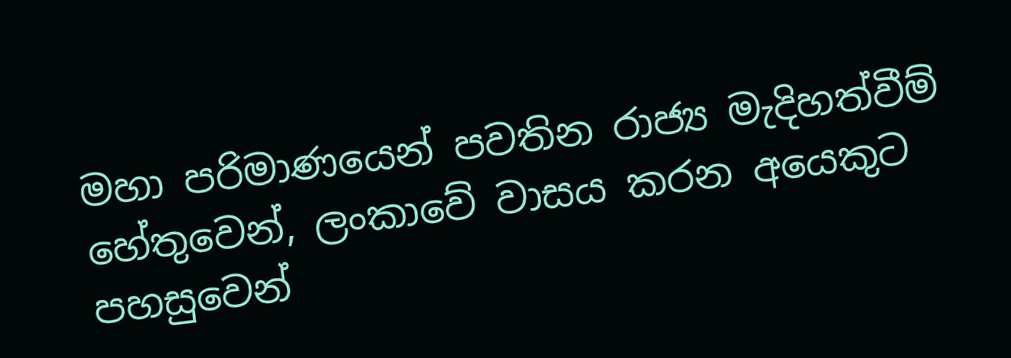මහා පරිමාණයෙන් පවතින රාජ්‍ය මැදිහත්වීම් හේතුවෙන්, ලංකාවේ වාසය කරන අයෙකුට පහසුවෙන්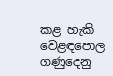කළ හැකි වෙළඳපොල ගණුදෙනු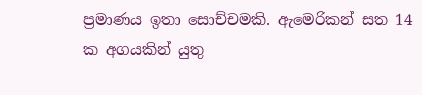ප්‍රමාණය ඉතා සොච්චමකි. ඇමෙරිකන් සත 14 ක අගයකින් යුතු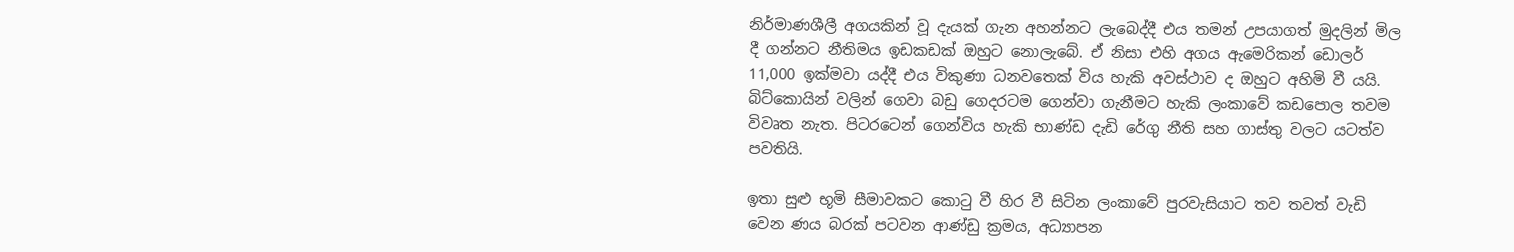නිර්මාණශීලී අගයකින් වූ දැයක් ගැන අහන්නට ලැබෙද්දී එය තමන් උපයාගත් මුදලින් මිල දී ගන්නට නීතිමය ඉඩකඩක් ඔහුට නොලැබේ. ඒ නිසා එහි අගය ඇමෙරිකන් ඩොලර් 11,000 ඉක්මවා යද්දී එය විකුණා ධනවතෙක් විය හැකි අවස්ථාව ද ඔහුට අහිමි වී යයි. බිට්කොයින් වලින් ගෙවා බඩු ගෙදරටම ගෙන්වා ගැනීමට හැකි ලංකාවේ කඩපොල තවම විවෘත නැත. පිටරටෙන් ගෙන්විය හැකි භාණ්ඩ දැඩි රේගු නීති සහ ගාස්තු වලට යටත්ව පවතියි.

ඉතා සුළු භූමි සීමාවකට කොටු වී හිර වී සිටින ලංකාවේ පුරවැසියාට තව තවත් වැඩි වෙන ණය බරක් පටවන ආණ්ඩු ක්‍රමය, අධ්‍යාපන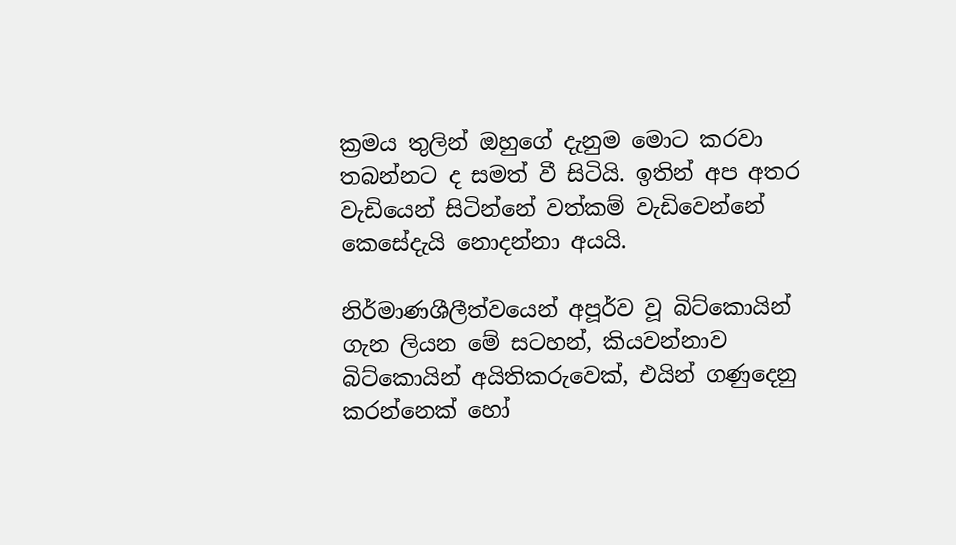ක්‍රමය තුලින් ඔහුගේ දැනුම මොට කරවා තබන්නට ද සමත් වී සිටියි. ඉතින් අප අතර වැඩියෙන් සිටින්නේ වත්කම් වැඩිවෙන්නේ කෙසේදැයි නොදන්නා අයයි.

නිර්මාණශීලීත්වයෙන් අපූර්ව වූ බිට්කොයින් ගැන ලියන මේ සටහන්, කියවන්නාව බිට්කොයින් අයිතිකරුවෙක්, එයින් ගණුදෙනු කරන්නෙක් හෝ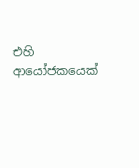එහි ආයෝජකයෙක්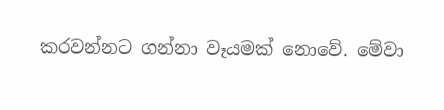කරවන්නට ගන්නා වෑයමක් නොවේ. මේවා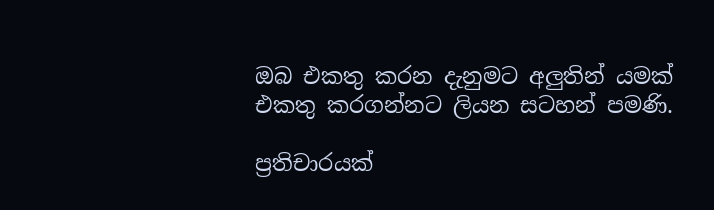ඔබ එකතු කරන දැනුමට අලුතින් යමක් එකතු කරගන්නට ලියන සටහන් පමණි.

ප්‍රතිචාරයක්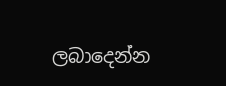ලබාදෙන්න